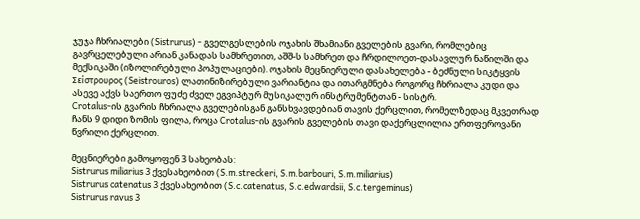ჯუჯა ჩხრიალები (Sistrurus) - გველგესლების ოჯახის შხამიანი გველების გვარი, რომლებიც გავრცელებული არიან კანადას სამხრეთით, აშშ-ს სამხრეთ და ჩრდილოეთ-დასავლურ ნაწილში და მექსიკაში (იზოლირებული პოპულაციები). ოჯახის მეცნიერული დასახელება - ბეძნული სიკტყვის Σείστρουρος (Seistrouros) ლათინიზირებული ვარიანტია და ითარგმნება როგორც ჩხრიალა კუდი და ასევე აქვს საერთო ფუძე ძველ ეგვიპტურ მუსიკალურ ინსტრუმენტთან - სისტრ.
Crotalus-ის გვარის ჩხრიალა გველებისგან განსხვავდებიან თავის ქერცლით, რომელზედაც მკვეთრად ჩანს 9 დიდი ზომის ფილა, როცა Crotalus-ის გვარის გველების თავი დაქერცლილია ერთფეროვანი წვრილი ქერცლით.

მეცნიერები გამოყოფენ 3 სახეობას:
Sistrurus miliarius 3 ქვესახეობით (S.m.streckeri, S.m.barbouri, S.m.miliarius)
Sistrurus catenatus 3 ქვესახეობით (S.c.catenatus, S.c.edwardsii, S.c.tergeminus)
Sistrurus ravus 3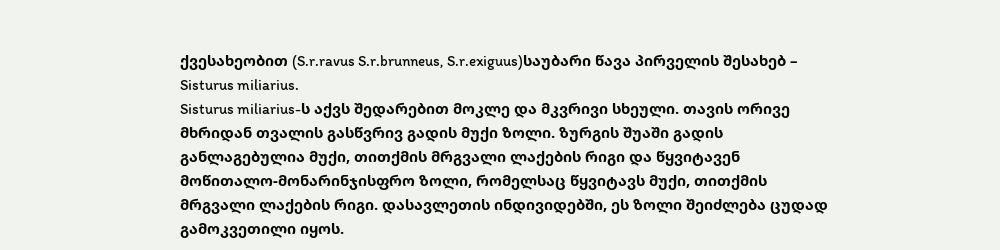ქვესახეობით (S.r.ravus S.r.brunneus, S.r.exiguus)საუბარი წავა პირველის შესახებ –
Sisturus miliarius.
Sisturus miliarius-ს აქვს შედარებით მოკლე და მკვრივი სხეული. თავის ორივე მხრიდან თვალის გასწვრივ გადის მუქი ზოლი. ზურგის შუაში გადის განლაგებულია მუქი, თითქმის მრგვალი ლაქების რიგი და წყვიტავენ მოწითალო-მონარინჯისფრო ზოლი, რომელსაც წყვიტავს მუქი, თითქმის მრგვალი ლაქების რიგი. დასავლეთის ინდივიდებში, ეს ზოლი შეიძლება ცუდად გამოკვეთილი იყოს.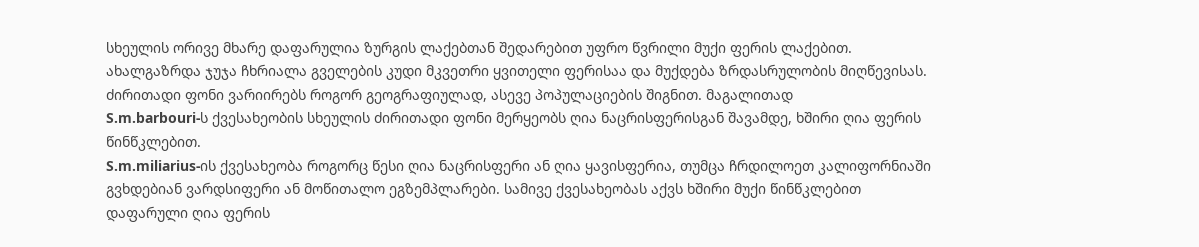სხეულის ორივე მხარე დაფარულია ზურგის ლაქებთან შედარებით უფრო წვრილი მუქი ფერის ლაქებით. ახალგაზრდა ჯუჯა ჩხრიალა გველების კუდი მკვეთრი ყვითელი ფერისაა და მუქდება ზრდასრულობის მიღწევისას. ძირითადი ფონი ვარიირებს როგორ გეოგრაფიულად, ასევე პოპულაციების შიგნით. მაგალითად
S.m.barbouri-ს ქვესახეობის სხეულის ძირითადი ფონი მერყეობს ღია ნაცრისფერისგან შავამდე, ხშირი ღია ფერის წინწკლებით.
S.m.miliarius-ის ქვესახეობა როგორც წესი ღია ნაცრისფერი ან ღია ყავისფერია, თუმცა ჩრდილოეთ კალიფორნიაში გვხდებიან ვარდსიფერი ან მოწითალო ეგზემპლარები. სამივე ქვესახეობას აქვს ხშირი მუქი წინწკლებით დაფარული ღია ფერის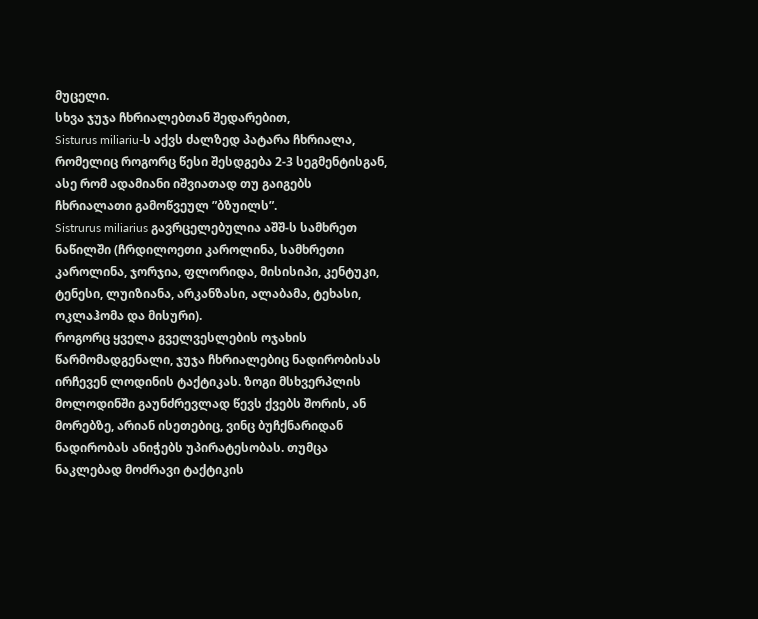მუცელი.
სხვა ჯუჯა ჩხრიალებთან შედარებით,
Sisturus miliariu-ს აქვს ძალზედ პატარა ჩხრიალა, რომელიც როგორც წესი შესდგება 2-3 სეგმენტისგან, ასე რომ ადამიანი იშვიათად თუ გაიგებს ჩხრიალათი გამოწვეულ ”ბზუილს”.
Sistrurus miliarius გავრცელებულია აშშ-ს სამხრეთ ნაწილში (ჩრდილოეთი კაროლინა, სამხრეთი კაროლინა, ჯორჯია, ფლორიდა, მისისიპი, კენტუკი, ტენესი, ლუიზიანა, არკანზასი, ალაბამა, ტეხასი, ოკლაჰომა და მისური).
როგორც ყველა გველვესლების ოჯახის წარმომადგენალი, ჯუჯა ჩხრიალებიც ნადირობისას ირჩევენ ლოდინის ტაქტიკას. ზოგი მსხვერპლის მოლოდინში გაუნძრევლად წევს ქვებს შორის, ან მორებზე, არიან ისეთებიც, ვინც ბუჩქნარიდან ნადირობას ანიჭებს უპირატესობას. თუმცა ნაკლებად მოძრავი ტაქტიკის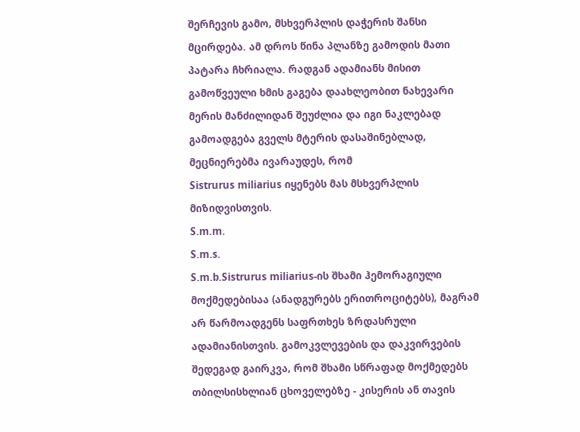შერჩევის გამო, მსხვერპლის დაჭერის შანსი მცირდება. ამ დროს წინა პლანზე გამოდის მათი პატარა ჩხრიალა. რადგან ადამიანს მისით გამოწვეული ხმის გაგება დაახლეობით ნახევარი მერის მანძილიდან შეუძლია და იგი ნაკლებად გამოადგება გველს მტერის დასაშინებლად, მეცნიერებმა ივარაუდეს, რომ
Sistrurus miliarius იყენებს მას მსხვერპლის მიზიდვისთვის.
S.m.m.
S.m.s.
S.m.b.Sistrurus miliarius-ის შხამი ჰემორაგიული მოქმედებისაა (ანადგურებს ერითროციტებს), მაგრამ არ წარმოადგენს საფრთხეს ზრდასრული ადამიანისთვის. გამოკვლევების და დაკვირვების შედეგად გაირკვა, რომ შხამი სწრაფად მოქმედებს თბილსისხლიან ცხოველებზე - კისერის ან თავის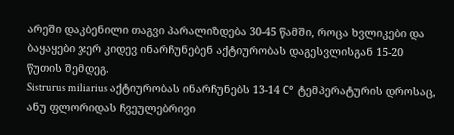არეში დაკბენილი თაგვი პარალიზდება 30-45 წამში, როცა ხვლიკები და ბაყაყები ჯერ კიდევ ინარჩუნებენ აქტიურობას დაგესვლისგან 15-20 წუთის შემდეგ.
Sistrurus miliarius აქტიურობას ინარჩუნებს 13-14 С° ტემპერატურის დროსაც, ანუ ფლორიდას ჩვეულებრივი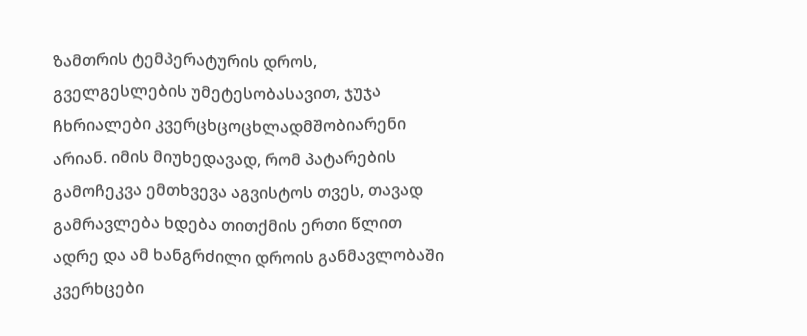ზამთრის ტემპერატურის დროს,
გველგესლების უმეტესობასავით, ჯუჯა ჩხრიალები კვერცხცოცხლადმშობიარენი არიან. იმის მიუხედავად, რომ პატარების გამოჩეკვა ემთხვევა აგვისტოს თვეს, თავად გამრავლება ხდება თითქმის ერთი წლით ადრე და ამ ხანგრძილი დროის განმავლობაში კვერხცები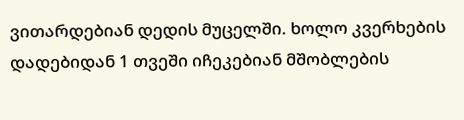ვითარდებიან დედის მუცელში. ხოლო კვერხების დადებიდან 1 თვეში იჩეკებიან მშობლების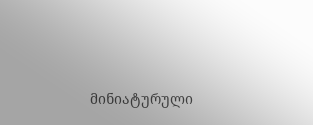მინიატურული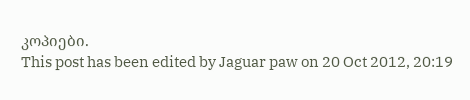კოპიები.
This post has been edited by Jaguar paw on 20 Oct 2012, 20:19